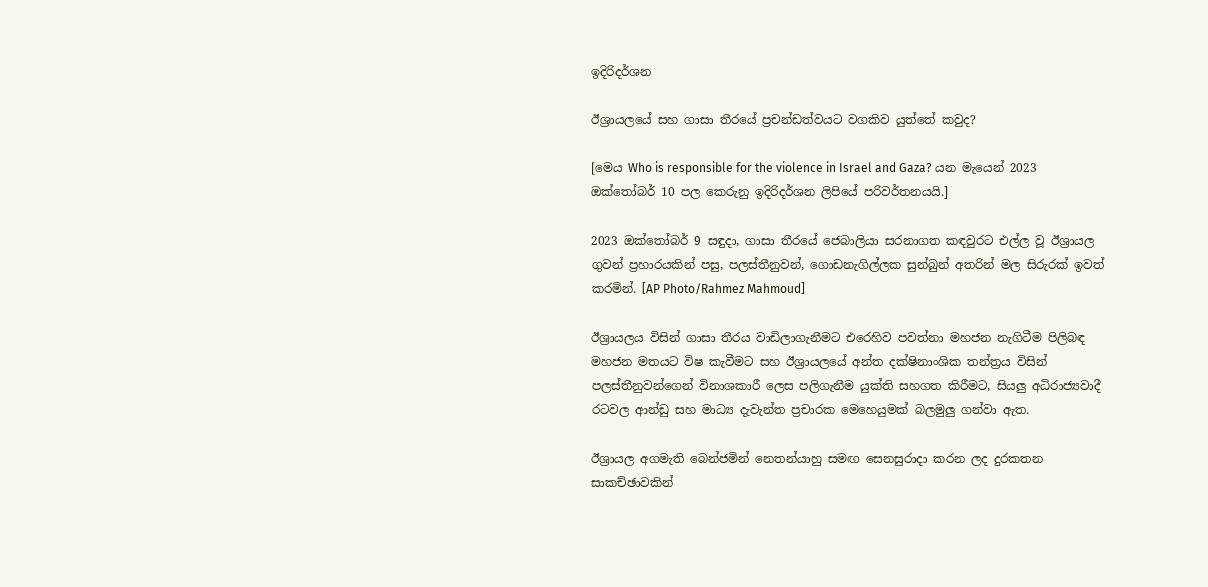ඉදිරිදර්ශන

ඊශ්‍රායලයේ සහ ගාසා තීරයේ ප්‍රචන්ඩත්වයට වගකිව යුත්තේ කවුද?

[මෙය Who is responsible for the violence in Israel and Gaza? යන මැයෙන් 2023 ඔක්තෝබර් 10 පල කෙරුනු ඉදිරිදර්ශන ලිපියේ පරිවර්තනයයි.]

2023 ඔක්තෝබර් 9 සඳුදා, ගාසා තීරයේ ජෙබාලියා සරනාගත කඳවුරට එල්ල වූ ඊශ්‍රායල ගුවන් ප්‍රහාරයකින් පසු, පලස්තීනුවන්, ගොඩනැගිල්ලක සුන්බුන් අතරින් මල සිරුරක් ඉවත් කරමින්. [AP Photo/Rahmez Mahmoud]

ඊශ්‍රායලය විසින් ගාසා තීරය වාඩිලාගැනීමට එරෙහිව පවත්නා මහජන නැගිටීම පිලිබඳ මහජන මතයට විෂ කැවීමට සහ ඊශ්‍රායලයේ අන්ත දක්ෂිනාංශික තන්ත්‍රය විසින් පලස්තීනුවන්ගෙන් විනාශකාරී ලෙස පලිගැනීම යුක්ති සහගත කිරීමට, සියලු අධිරාජ්‍යවාදී රටවල ආන්ඩු සහ මාධ්‍ය දැවැන්ත ප්‍රචාරක මෙහෙයුමක් බලමුලු ගන්වා ඇත.

ඊශ්‍රායල අගමැති බෙන්ජමින් නෙතන්යාහු සමඟ සෙනසුරාදා කරන ලද දුරකතන සාකච්ඡාවකින්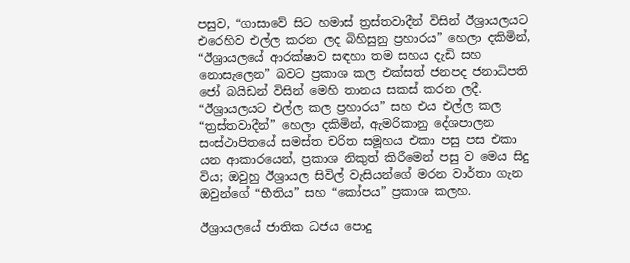පසුව, “ගාසාවේ සිට හමාස් ත්‍රස්තවාදීන් විසින් ඊශ්‍රායලයට එරෙහිව එල්ල කරන ලද බිහිසුනු ප්‍රහාරය” හෙලා දකිමින්, “ඊශ්‍රායලයේ ආරක්ෂාව සඳහා තම සහය දැඩි සහ නොසැලෙන” බවට ප්‍රකාශ කල එක්සත් ජනපද ජනාධිපති ජෝ බයිඩන් විසින් මෙහි තානය සකස් කරන ලදී. “ඊශ්‍රායලයට එල්ල කල ප්‍රහාරය” සහ එය එල්ල කල “ත්‍රස්තවාදීන්” හෙලා දකිමින්, ඇමරිකානු දේශපාලන සංස්ථාපිතයේ සමස්ත චරිත සමූහය එකා පසු පස එකා යන ආකාරයෙන්, ප්‍රකාශ නිකුත් කිරීමෙන් පසු ව මෙය සිදු විය; ඔවුහු ඊශ්‍රායල සිවිල් වැසියන්ගේ මරන වාර්තා ගැන ඔවුන්ගේ “භීතිය” සහ “කෝපය” ප්‍රකාශ කලහ.

ඊශ්‍රායලයේ ජාතික ධජය පොදු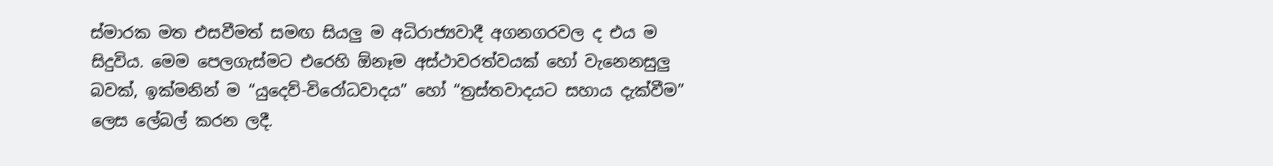ස්මාරක මත එසවීමත් සමඟ සියලු ම අධිරාජ්‍යවාදී අගනගරවල ද එය ම සිදුවිය. මෙම පෙලගැස්මට එරෙහි ඕනෑම අස්ථාවරත්වයක් හෝ වැනෙනසුලු බවක්, ඉක්මනින් ම “යුදෙව්-විරෝධවාදය” හෝ “ත්‍රස්තවාදයට සහාය දැක්වීම” ලෙස ලේබල් කරන ලදී.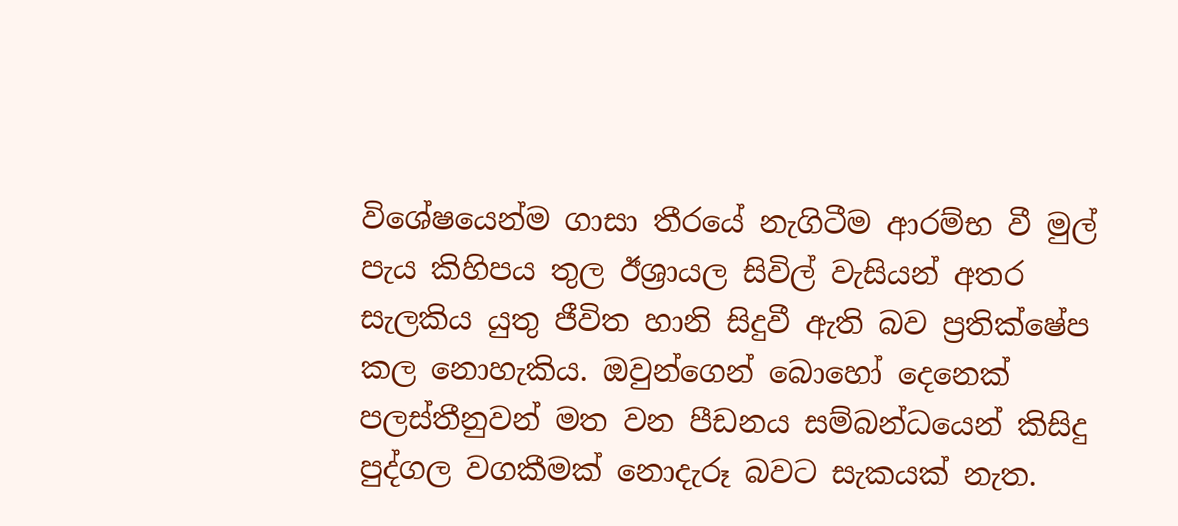විශේෂයෙන්ම ගාසා තීරයේ නැගිටීම ආරම්භ වී මුල් පැය කිහිපය තුල ඊශ්‍රායල සිවිල් වැසියන් අතර සැලකිය යුතු ජීවිත හානි සිදුවී ඇති බව ප්‍රතික්ෂේප කල නොහැකිය. ඔවුන්ගෙන් බොහෝ දෙනෙක් පලස්තීනුවන් මත වන පීඩනය සම්බන්ධයෙන් කිසිදු පුද්ගල වගකීමක් නොදැරූ බවට සැකයක් නැත.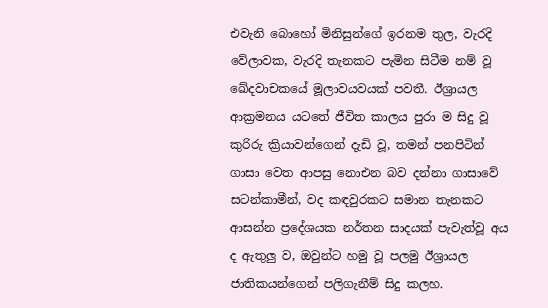එවැනි බොහෝ මිනිසුන්ගේ ඉරනම තුල, වැරදි වේලාවක, වැරදි තැනකට පැමින සිටීම නම් වූ ඛේදවාචකයේ මූලාවයවයක් පවතී. ඊශ්‍රායල ආක්‍රමනය යටතේ ජීවිත කාලය පුරා ම සිදු වූ කුරිරු ක්‍රියාවන්ගෙන් දැඩි වූ, තමන් පනපිටින් ගාසා වෙත ආපසු නොඑන බව දන්නා ගාසාවේ සටන්කාමීන්, වද කඳවුරකට සමාන තැනකට ආසන්න ප්‍රදේශයක නර්තන සාදයක් පැවැත්වූ අය ද ඇතුලු ව, ඔවුන්ට හමු වූ පලමු ඊශ්‍රායල ජාතිකයන්ගෙන් පලිගැනීම් සිදු කලහ.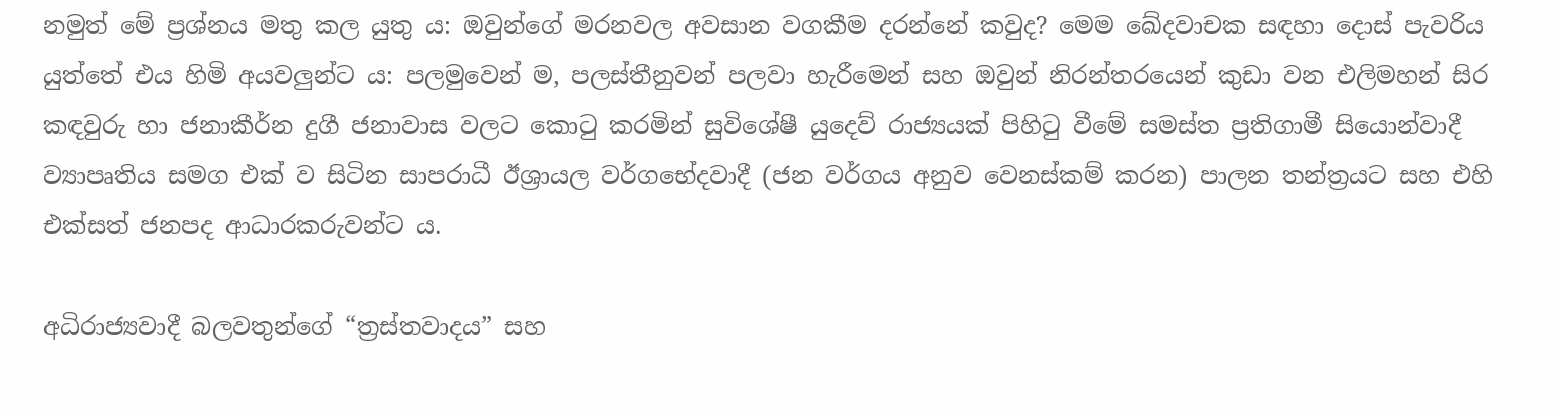නමුත් මේ ප්‍රශ්නය මතු කල යුතු ය: ඔවුන්ගේ මරනවල අවසාන වගකීම දරන්නේ කවුද? මෙම ඛේදවාචක සඳහා දොස් පැවරිය යුත්තේ එය හිමි අයවලුන්ට ය: පලමුවෙන් ම, පලස්තීනුවන් පලවා හැරීමෙන් සහ ඔවුන් නිරන්තරයෙන් කුඩා වන එලිමහන් සිර කඳවුරු හා ජනාකීර්න දුගී ජනාවාස වලට කොටු කරමින් සුවිශේෂී යුදෙව් රාජ්‍යයක් පිහිටු වීමේ සමස්ත ප්‍රතිගාමී සියොන්වාදී ව්‍යාපෘතිය සමග එක් ව සිටින සාපරාධී ඊශ්‍රායල වර්ගභේදවාදී (ජන වර්ගය අනුව වෙනස්කම් කරන) පාලන තන්ත්‍රයට සහ එහි එක්සත් ජනපද ආධාරකරුවන්ට ය.

අධිරාජ්‍යවාදී බලවතුන්ගේ “ත්‍රස්තවාදය” සහ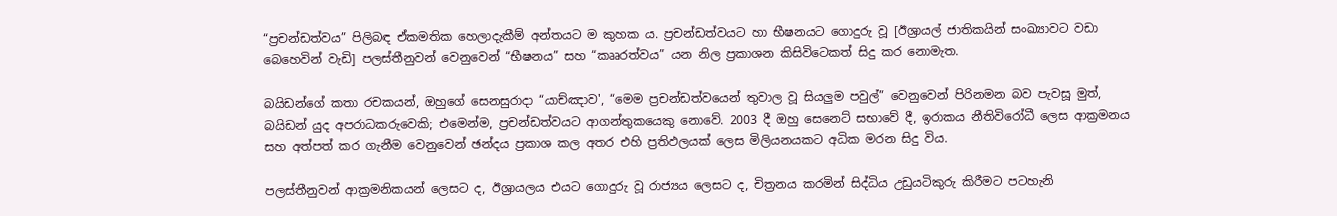“ප්‍රචන්ඩත්වය” පිලිබඳ ඒකමතික හෙලාදැකීම් අන්තයට ම කුහක ය. ප්‍රචන්ඩත්වයට හා භීෂනයට ගොදුරු වූ [ඊශ්‍රායල් ජාතිකයින් සංඛ්‍යාවට වඩා බෙහෙවින් වැඩි] පලස්තීනුවන් වෙනුවෙන් “භීෂනය” සහ “කෲරත්වය” යන නිල ප්‍රකාශන කිසිවිටෙකත් සිදු කර නොමැත.

බයිඩන්ගේ කතා රචකයන්, ඔහුගේ සෙනසුරාදා “යාච්ඤාව', “මෙම ප්‍රචන්ඩත්වයෙන් තුවාල වූ සියලුම පවුල්” වෙනුවෙන් පිරිනමන බව පැවසූ මුත්, බයිඩන් යුද අපරාධකරුවෙකි; එමෙන්ම, ප්‍රචන්ඩත්වයට ආගන්තුකයෙකු නොවේ. 2003 දී ඔහු සෙනෙට් සභාවේ දී, ඉරාකය නීතිවිරෝධී ලෙස ආක්‍රමනය සහ අත්පත් කර ගැනීම වෙනුවෙන් ඡන්දය ප්‍රකාශ කල අතර එහි ප්‍රතිඵලයක් ලෙස මිලියනයකට අධික මරන සිදු විය.

පලස්තීනුවන් ආක්‍රමනිකයන් ලෙසට ද, ඊශ්‍රායලය එයට ගොදුරු වූ රාජ්‍යය ලෙසට ද, චිත්‍රනය කරමින් සිද්ධිය උඩුයටිකුරු කිරීමට පටහැනි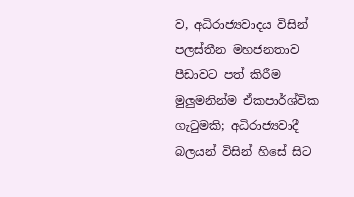ව, අධිරාජ්‍යවාදය විසින් පලස්තීන මහජනතාව පීඩාවට පත් කිරීම මුලුමනින්ම ඒකපාර්ශ්වික ගැටුමකි; අධිරාජ්‍යවාදී බලයන් විසින් හිසේ සිට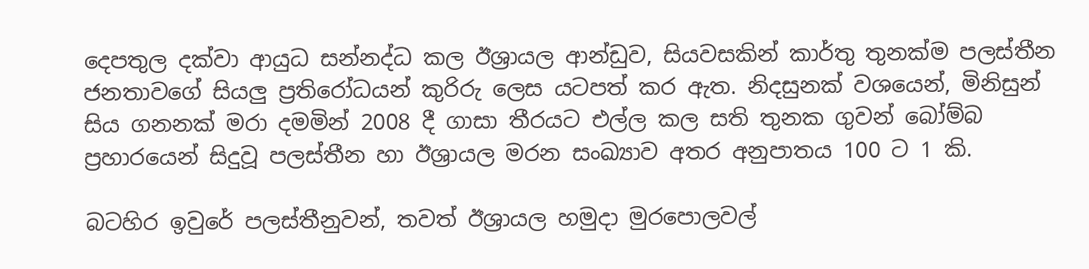දෙපතුල දක්වා ආයුධ සන්නද්ධ කල ඊශ්‍රායල ආන්ඩුව, සියවසකින් කාර්තු තුනක්ම පලස්තීන ජනතාවගේ සියලු ප්‍රතිරෝධයන් කුරිරු ලෙස යටපත් කර ඇත. නිදසුනක් වශයෙන්, මිනිසුන් සිය ගනනක් මරා දමමින් 2008 දී ගාසා තීරයට එල්ල කල සති තුනක ගුවන් බෝම්බ ප්‍රහාරයෙන් සිදුවූ පලස්තීන හා ඊශ්‍රායල මරන සංඛ්‍යාව අතර අනුපාතය 100 ට 1 කි.

බටහිර ඉවුරේ පලස්තීනුවන්, තවත් ඊශ්‍රායල හමුදා මුරපොලවල්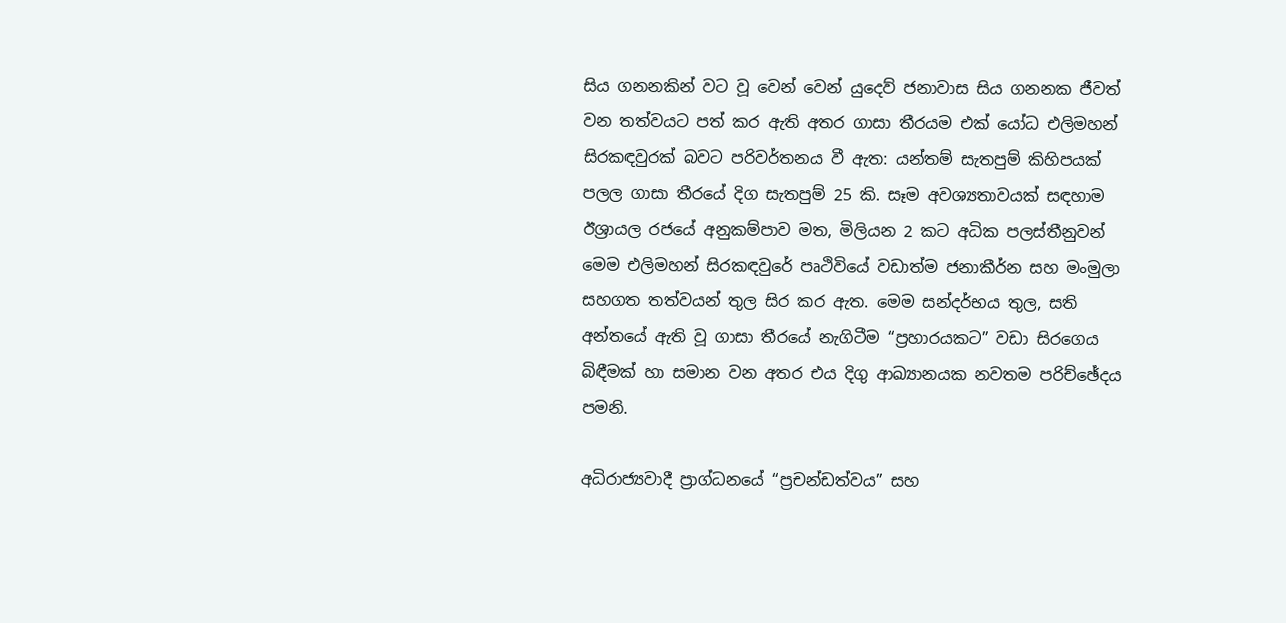සිය ගනනකින් වට වූ වෙන් වෙන් යුදෙව් ජනාවාස සිය ගනනක ජීවත් වන තත්වයට පත් කර ඇති අතර ගාසා තීරයම එක් යෝධ එලිමහන් සිරකඳවුරක් බවට පරිවර්තනය වී ඇත: යන්තම් සැතපුම් කිහිපයක් පලල ගාසා තීරයේ දිග සැතපුම් 25 කි. සෑම අවශ්‍යතාවයක් සඳහාම ඊශ්‍රායල රජයේ අනුකම්පාව මත, මිලියන 2 කට අධික පලස්තීනුවන් මෙම එලිමහන් සිරකඳවුරේ පෘථිවියේ වඩාත්ම ජනාකීර්න සහ මංමුලා සහගත තත්වයන් තුල සිර කර ඇත. මෙම සන්දර්භය තුල, සති අන්තයේ ඇති වූ ගාසා තීරයේ නැගිටීම “ප්‍රහාරයකට” වඩා සිරගෙය බිඳීමක් හා සමාන වන අතර එය දිගු ආඛ්‍යානයක නවතම පරිච්ඡේදය පමනි.

අධිරාජ්‍යවාදී ප්‍රාග්ධනයේ “ප්‍රචන්ඩත්වය” සහ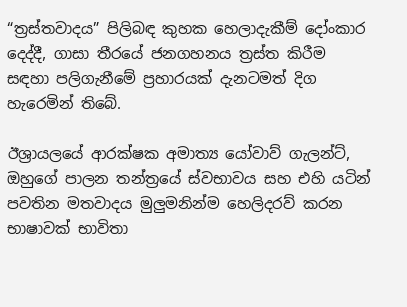“ත්‍රස්තවාදය” පිලිබඳ කුහක හෙලාදැකීම් දෝංකාර දෙද්දී, ගාසා තීරයේ ජනගහනය ත්‍රස්ත කිරීම සඳහා පලිගැනීමේ ප්‍රහාරයක් දැනටමත් දිග හැරෙමින් තිබේ.

ඊශ්‍රායලයේ ආරක්ෂක අමාත්‍ය යෝවාව් ගැලන්ට්, ඔහුගේ පාලන තන්ත්‍රයේ ස්වභාවය සහ එහි යටින් පවතින මතවාදය මුලුමනින්ම හෙලිදරව් කරන භාෂාවක් භාවිතා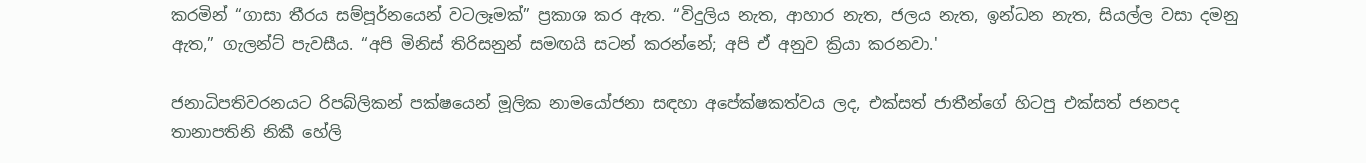කරමින් “ගාසා තීරය සම්පූර්නයෙන් වටලෑමක්” ප්‍රකාශ කර ඇත. “විදුලිය නැත, ආහාර නැත, ජලය නැත, ඉන්ධන නැත, සියල්ල වසා දමනු ඇත,” ගැලන්ට් පැවසීය. “අපි මිනිස් තිරිසනුන් සමඟයි සටන් කරන්නේ; අපි ඒ අනුව ක්‍රියා කරනවා.'

ජනාධිපතිවරනයට රිපබ්ලිකන් පක්ෂයෙන් මූලික නාමයෝජනා සඳහා අපේක්ෂකත්වය ලද, එක්සත් ජාතීන්ගේ හිටපු එක්සත් ජනපද තානාපතිනි නිකී හේලි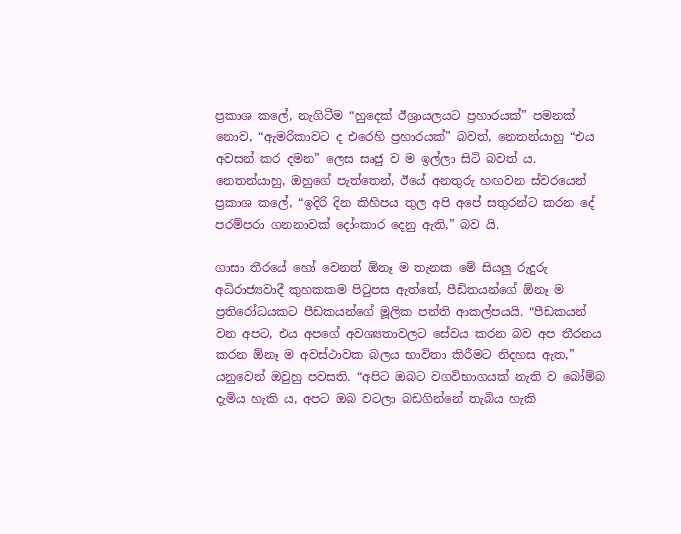ප්‍රකාශ කලේ, නැගිටීම “හුදෙක් ඊශ්‍රායලයට ප්‍රහාරයක්” පමනක් නොව, “ඇමරිකාවට ද එරෙහි ප්‍රහාරයක්” බවත්, නෙතන්යාහු “එය අවසන් කර දමන” ලෙස සෘජු ව ම ඉල්ලා සිටි බවත්‍ ය. නෙතන්යාහු, ඔහුගේ පැත්තෙන්, ඊයේ අනතුරු හඟවන ස්වරයෙන් ප්‍රකාශ කලේ, “ඉදිරි දින කිහිපය තුල අපි අපේ සතුරන්ට කරන දේ පරම්පරා ගනනාවක් දෝංකාර දෙනු ඇති,” බව යි.

ගාසා තීරයේ හෝ වෙනත් ඕනෑ ම තැනක මේ සියලු රුදුරු අධිරාජ්‍යවාදී කුහකකම පිටුපස ඇත්තේ, පීඩිතයන්ගේ ඕනෑ ම ප්‍රතිරෝධයකට පීඩකයන්ගේ මූලික පන්ති ආකල්පයයි. “පීඩකයන් වන අපට, එය අපගේ අවශ්‍යතාවලට සේවය කරන බව අප තීරනය කරන ඕනෑ ම අවස්ථාවක බලය භාවිතා කිරීමට නිදහස ඇත,” යනුවෙන් ඔවුහු පවසති. “අපිට ඔබට වගවිභාගයක් නැති ව බෝම්බ දැමිය හැකි ය, අපට ඔබ වටලා බඩගින්නේ තැබිය හැකි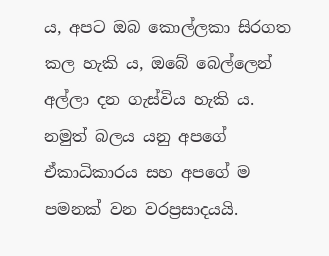ය, අපට ඔබ කොල්ලකා සිරගත කල හැකි ය, ඔබේ බෙල්ලෙන් අල්ලා දන ගැස්විය හැකි ය. නමුත් බලය යනු අපගේ ඒකාධිකාරය සහ අපගේ ම පමනක් වන වරප්‍රසාදයයි.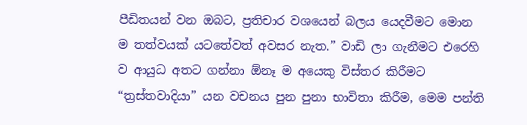පීඩිතයන් වන ඔබට, ප්‍රතිචාර වශයෙන් බලය යෙදවීමට මොන ම තත්වයක් යටතේවත් අවසර නැත.” වාඩි ලා ගැනීමට එරෙහි ව ආයුධ අතට ගන්නා ඕනෑ ම අයෙකු විස්තර කිරීමට “ත්‍රස්තවාදියා” යන වචනය පුන පුනා භාවිතා කිරීම, මෙම පන්ති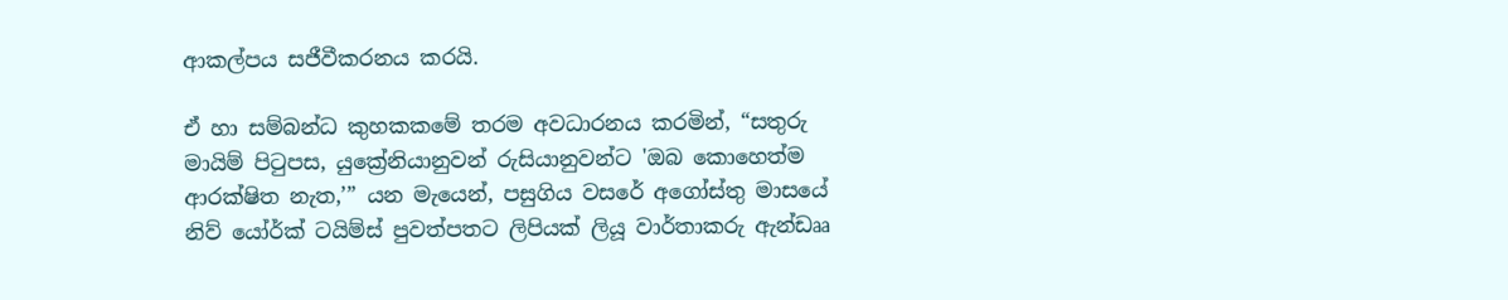ආකල්පය සජීවීකරනය කරයි.

ඒ හා සම්බන්ධ කුහකකමේ තරම අවධාරනය කරමින්, “සතුරු මායිම් පිටුපස, යුක්‍රේනියානුවන් රුසියානුවන්ට 'ඔබ කොහෙත්ම ආරක්ෂිත නැත,’” යන මැයෙන්, පසුගිය වසරේ අගෝස්තු මාසයේ නිව් යෝර්ක් ටයිම්ස් පුවත්පතට ලිපියක් ලියූ වාර්තාකරු ඇන්ඩෲ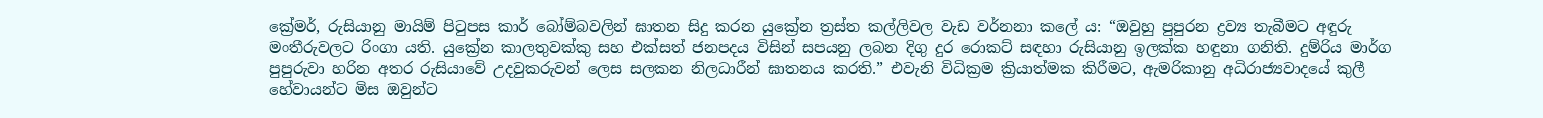ක්‍රේමර්, රුසියානු මායිම් පිටුපස කාර් බෝම්බවලින් ඝාතන සිදු කරන යුක්‍රේන ත්‍රස්ත කල්ලිවල වැඩ වර්නනා කලේ ය: “ඔවුහු පුපුරන ද්‍රව්‍ය තැබීමට අඳුරු මංතීරුවලට රිංගා යති. යුක්‍රේන කාලතුවක්කු සහ එක්සත් ජනපදය විසින් සපයනු ලබන දිගු දුර රොකට් සඳහා රුසියානු ඉලක්ක හඳුනා ගනිති. දුම්රිය මාර්ග පුපුරුවා හරින අතර රුසියාවේ උදවුකරුවන් ලෙස සලකන නිලධාරීන් ඝාතනය කරති.” එවැනි විධික්‍රම ක්‍රියාත්මක කිරීමට, ඇමරිකානු අධිරාජ්‍යවාදයේ කුලී හේවායන්ට මිස ඔවුන්ට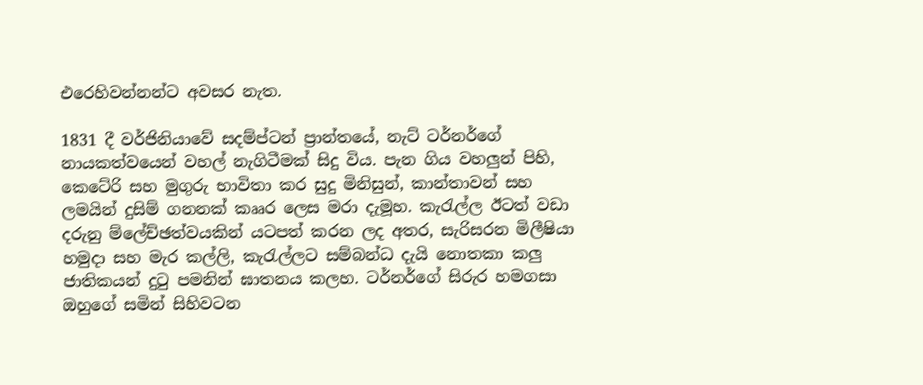එරෙහිවන්නන්ට අවසර නැත.

1831 දී වර්ජිනියාවේ සදම්ප්ටන් ප්‍රාන්තයේ, නැට් ටර්නර්ගේ නායකත්වයෙන් වහල් නැගිටීමක් සිදු විය. පැන ගිය වහලුන් පිහි, කෙටේරි සහ මුගුරු භාවිතා කර සුදු මිනිසුන්, කාන්තාවන් සහ ලමයින් දුසිම් ගනනක් කෲර ලෙස මරා දැමූහ. කැරැල්ල ඊටත් වඩා දරුනු ම්ලේච්ඡත්වයකින් යටපත් කරන ලද අතර, සැරිසරන මිලීෂියා හමුදා සහ මැර කල්ලි, කැරැල්ලට සම්බන්ධ දැයි නොතකා කලු ජාතිකයන් දුටු පමනින් ඝාතනය කලහ. ටර්නර්ගේ සිරුර හමගසා ඔහුගේ සමින් සිහිවටන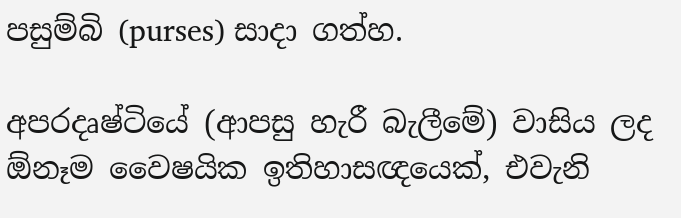පසුම්බි (purses) සාදා ගත්හ.

අපරදෘෂ්ටියේ (ආපසු හැරී බැලීමේ) වාසිය ලද ඕනෑම වෛෂයික ඉතිහාසඥයෙක්, එවැනි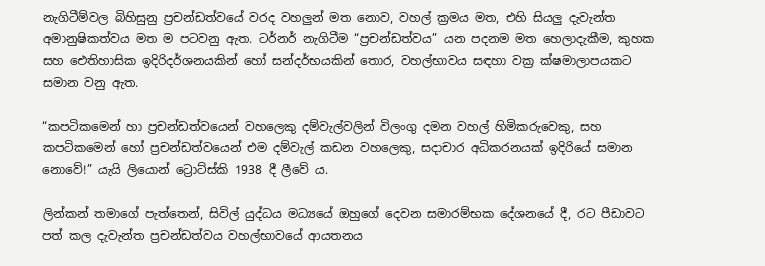නැගිටීම්වල බිහිසුනු ප්‍රචන්ඩත්වයේ වරද වහලුන් මත නොව, වහල් ක්‍රමය මත, එහි සියලු දැවැන්ත අමානුෂිකත්වය මත ම පටවනු ඇත. ටර්නර් නැගිටීම “ප්‍රචන්ඩත්වය” යන පදනම මත හෙලාදැකීම, කුහක සහ ඓතිහාසික ඉදිරිදර්ශනයකින් හෝ සන්දර්භයකින් තොර, වහල්භාවය සඳහා වක්‍ර ක්ෂමාලාපයකට සමාන වනු ඇත.

“කපටිකමෙන් හා ප්‍රචන්ඩත්වයෙන් වහලෙකු දම්වැල්වලින් විලංගු දමන වහල් හිමිකරුවෙකු, සහ කපටිකමෙන් හෝ ප්‍රචන්ඩත්වයෙන් එම දම්වැල් කඩන වහලෙකු, සදාචාර අධිකරනයක් ඉදිරියේ සමාන නොවේ!” යැයි ලියොන් ට්‍රොට්ස්කි 1938 දී ලීවේ ය.

ලින්කන් තමාගේ පැත්තෙන්, සිවිල් යුද්ධය මධ්‍යයේ ඔහුගේ දෙවන සමාරම්භක දේශනයේ දී, රට පීඩාවට පත් කල දැවැන්ත ප්‍රචන්ඩත්වය වහල්භාවයේ ආයතනය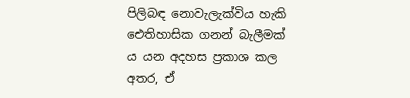පිලිබඳ නොවැලැක්විය හැකි ඓතිහාසික ගනන් බැලීමක් ය යන අදහස ප්‍රකාශ කල අතර, ඒ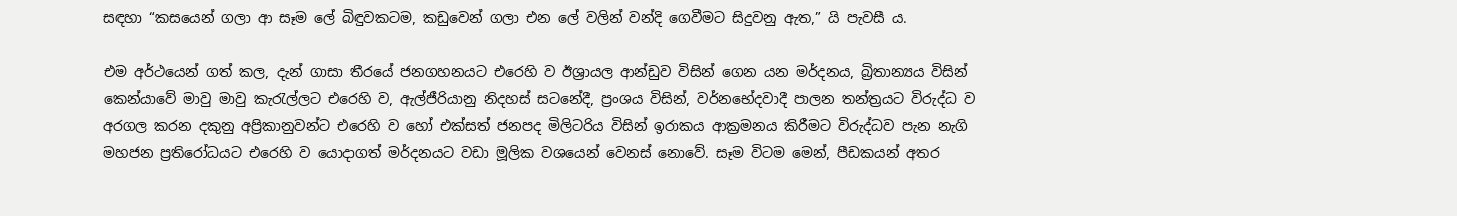සඳහා “කසයෙන් ගලා ආ සෑම ලේ බිඳුවකටම, කඩුවෙන් ගලා එන ලේ වලින් වන්දි ගෙවීමට සිදුවනු ඇත,” යි පැවසී ය.

එම අර්ථයෙන් ගත් කල, දැන් ගාසා තීරයේ ජනගහනයට එරෙහි ව ඊශ්‍රායල ආන්ඩුව විසින් ගෙන යන මර්දනය, බ්‍රිතාන්‍යය විසින් කෙන්යාවේ මාවු මාවු කැරැල්ලට එරෙහි ව, ඇල්ජීරියානු නිදහස් සටනේදී, ප්‍රංශය විසින්, වර්නභේදවාදී පාලන තන්ත්‍රයට විරුද්ධ ව අරගල කරන දකුනු අප්‍රිකානුවන්ට එරෙහි ව හෝ එක්සත් ජනපද මිලිටරිය විසින් ඉරාකය ආක්‍රමනය කිරීමට විරුද්ධව පැන නැගි මහජන ප්‍රතිරෝධයට එරෙහි ව යොදාගත් මර්දනයට වඩා මූලික වශයෙන් වෙනස් නොවේ. සෑම විටම මෙන්, පීඩකයන් අතර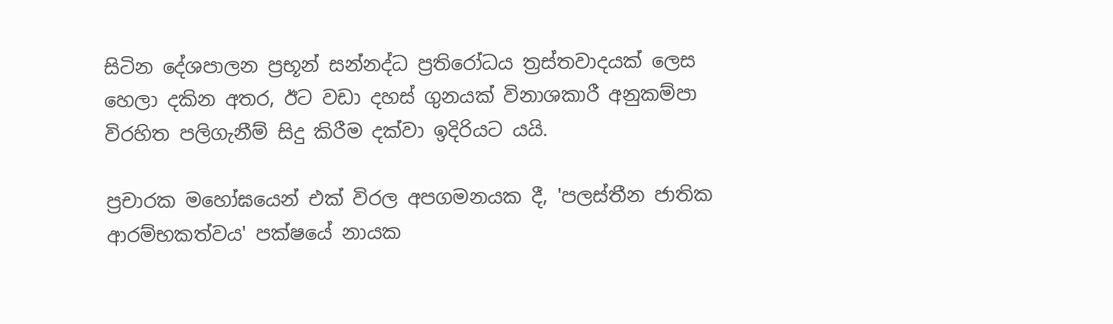සිටින දේශපාලන ප්‍රභූන් සන්නද්ධ ප්‍රතිරෝධය ත්‍රස්තවාදයක් ලෙස හෙලා දකින අතර, ඊට වඩා දහස් ගුනයක් විනාශකාරී අනුකම්පා විරහිත පලිගැනීම් සිදු කිරීම දක්වා ඉදිරියට යයි.

ප්‍රචාරක මහෝඝයෙන් එක් විරල අපගමනයක දී, 'පලස්තීන ජාතික ආරම්භකත්වය' පක්ෂයේ නායක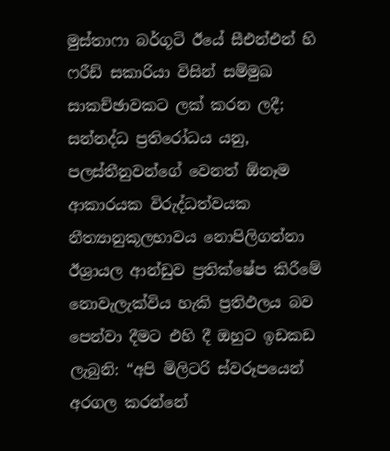මුස්තාෆා බර්ගූටි ඊයේ සීඑන්එන් හි ෆරීඩ් සකාරියා විසින් සම්මුඛ සාකච්ඡාවකට ලක් කරන ලදී; සන්නද්ධ ප්‍රතිරෝධය යනු, පලස්තීනුවන්ගේ වෙනත් ඕනෑම ආකාරයක විරුද්ධත්වයක නීත්‍යානුකූලභාවය නොපිලිගන්නා ඊශ්‍රායල ආන්ඩුව ප්‍රතික්ෂේප කිරීමේ නොවැලැක්විය හැකි ප්‍රතිඵලය බව පෙන්වා දීමට එහි දී ඔහුට ඉඩකඩ ලැබුනි: “අපි මිලිටරි ස්වරූපයෙන් අරගල කරන්නේ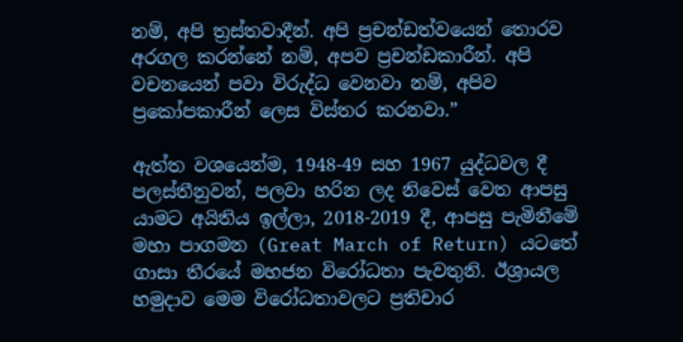නම්, අපි ත්‍රස්තවාදීන්. අපි ප්‍රචන්ඩත්වයෙන් තොරව අරගල කරන්නේ නම්, අපව ප්‍රචන්ඩකාරීන්. අපි වචනයෙන් පවා විරුද්ධ වෙනවා නම්, අපිව ප්‍රකෝපකාරීන් ලෙස විස්තර කරනවා.”

ඇත්ත වශයෙන්ම, 1948-49 සහ 1967 යුද්ධවල දී පලස්තීනුවන්, පලවා හරින ලද නිවෙස් වෙත ආපසු යාමට අයිතිය ඉල්ලා, 2018-2019 දී, ආපසු පැමිනීමේ මහා පාගමන (Great March of Return) යටතේ ගාසා තීරයේ මහජන විරෝධතා පැවතුනි. ඊශ්‍රායල හමුදාව මෙම විරෝධතාවලට ප්‍රතිචාර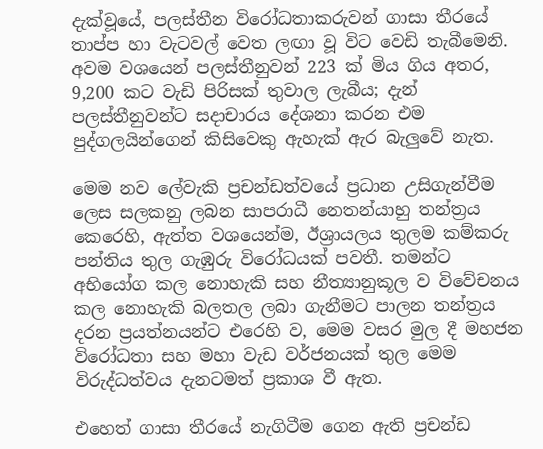දැක්වූයේ, පලස්තීන විරෝධතාකරුවන් ගාසා තීරයේ තාප්ප හා වැටවල් වෙත ලඟා වූ විට වෙඩි තැබීමෙනි. අවම වශයෙන් පලස්තීනුවන් 223 ක් මිය ගිය අතර, 9,200 කට වැඩි පිරිසක් තුවාල ලැබීය; දැන් පලස්තීනුවන්ට සදාචාරය දේශනා කරන එම පුද්ගලයින්ගෙන් කිසිවෙකු ඇහැක් ඇර බැලුවේ නැත.

මෙම නව ලේවැකි ප්‍රචන්ඩත්වයේ ප්‍රධාන උසිගැන්වීම ලෙස සලකනු ලබන සාපරාධී නෙතන්යාහු තන්ත්‍රය කෙරෙහි, ඇත්ත වශයෙන්ම, ඊශ්‍රායලය තුලම කම්කරු පන්තිය තුල ගැඹුරු විරෝධයක් පවතී. තමන්ට අභියෝග කල නොහැකි සහ නීත්‍යානුකූල ව විවේචනය කල නොහැකි බලතල ලබා ගැනීමට පාලන තන්ත්‍රය දරන ප්‍රයත්නයන්ට එරෙහි ව, මෙම වසර මුල දී මහජන විරෝධතා සහ මහා වැඩ වර්ජනයක් තුල මෙම විරුද්ධත්වය දැනටමත් ප්‍රකාශ වී ඇත.

එහෙත් ගාසා තීරයේ නැගිටීම ගෙන ඇති ප්‍රචන්ඩ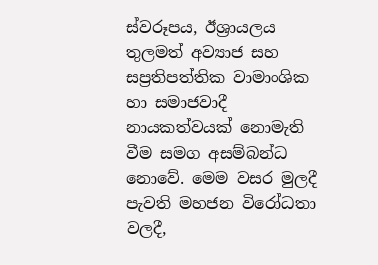ස්වරූපය, ඊශ්‍රායලය තුලමත් අව්‍යාජ සහ සප්‍රතිපත්තික වාමාංශික හා සමාජවාදී නායකත්වයක් නොමැති වීම සමග අසම්බන්ධ නොවේ. මෙම වසර මුලදී පැවති මහජන විරෝධතා වලදී,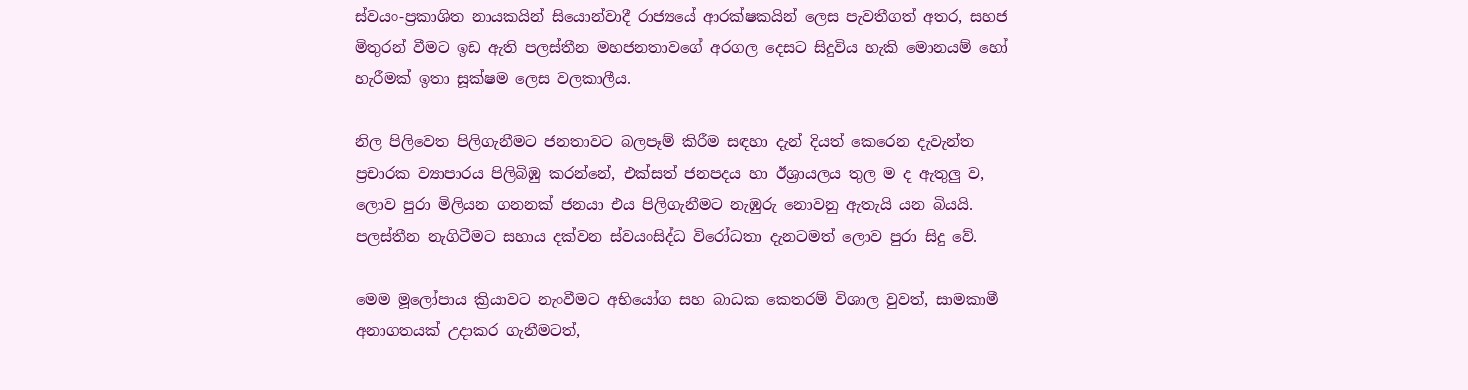ස්වයං-ප්‍රකාශිත නායකයින් සියොන්වාදී රාජ්‍යයේ ආරක්ෂකයින් ලෙස පැවතීගත් අතර, සහජ මිතුරන් වීමට ඉඩ ඇති පලස්තීන මහජනතාවගේ අරගල දෙසට සිදුවිය හැකි මොනයම් හෝ හැරීමක් ඉතා සූක්ෂම ලෙස වලකාලීය.

නිල පිලිවෙත පිලිගැනීමට ජනතාවට බලපෑම් කිරීම සඳහා දැන් දියත් කෙරෙන දැවැන්ත ප්‍රචාරක ව්‍යාපාරය පිලිබිඹු කරන්නේ, එක්සත් ජනපදය හා ඊශ්‍රායලය තුල ම ද ඇතුලු ව, ලොව පුරා මිලියන ගනනක් ජනයා එය පිලිගැනීමට නැඹුරු නොවනු ඇතැයි යන බියයි. පලස්තීන නැගිටීමට සහාය දක්වන ස්වයංසිද්ධ විරෝධතා දැනටමත් ලොව පුරා සිදු වේ.

මෙම මූලෝපාය ක්‍රියාවට නැංවීමට අභියෝග සහ බාධක කෙතරම් විශාල වුවත්, සාමකාමී අනාගතයක් උදාකර ගැනීමටත්,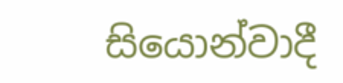සියොන්වාදී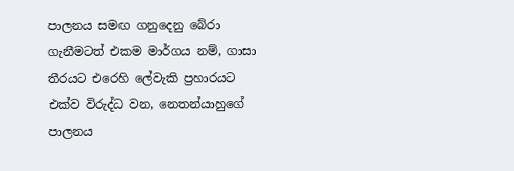පාලනය සමඟ ගනුදෙනු බේරා ගැනීමටත් එකම මාර්ගය නම්, ගාසා තීරයට එරෙහි ලේවැකි ප්‍රහාරයට එක්ව විරුද්ධ වන, නෙතන්යාහුගේ පාලනය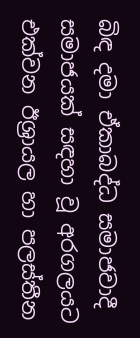බිඳ දමා ඒකාබද්ධ සමාජවාදී සමාජයක් සඳහා වූ අරගලයට එක්වන ඊශ්‍රායල හා පලස්තීන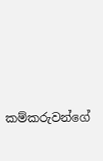කම්කරුවන්ගේ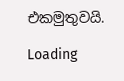එකමුතුවයි.

Loading